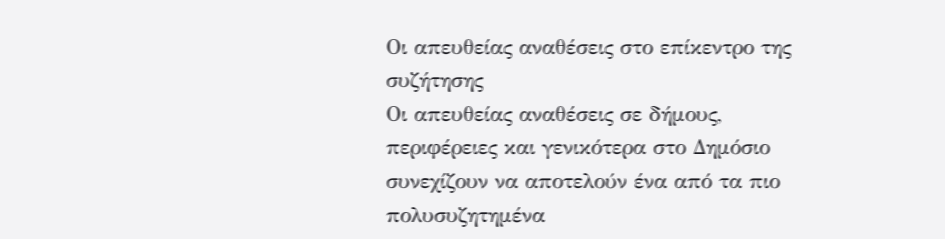Οι απευθείας αναθέσεις στο επίκεντρο της συζήτησης
Οι απευθείας αναθέσεις σε δήμους, περιφέρειες και γενικότερα στο Δημόσιο συνεχίζουν να αποτελούν ένα από τα πιο πολυσυζητημένα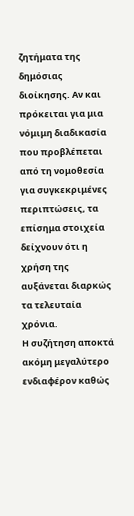ζητήματα της δημόσιας διοίκησης. Αν και πρόκειται για μια νόμιμη διαδικασία που προβλέπεται από τη νομοθεσία για συγκεκριμένες περιπτώσεις, τα επίσημα στοιχεία δείχνουν ότι η χρήση της αυξάνεται διαρκώς τα τελευταία χρόνια.
Η συζήτηση αποκτά ακόμη μεγαλύτερο ενδιαφέρον καθώς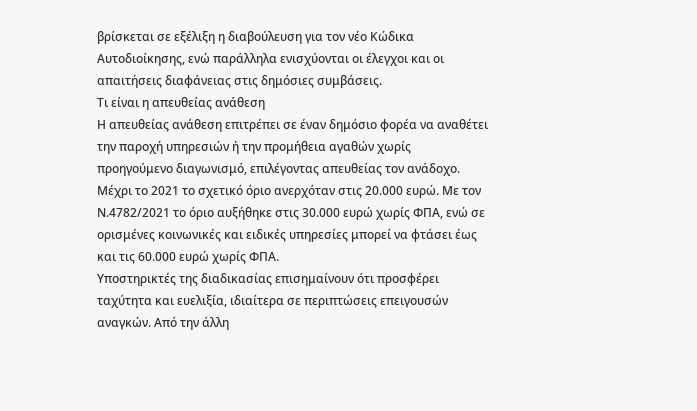βρίσκεται σε εξέλιξη η διαβούλευση για τον νέο Κώδικα Αυτοδιοίκησης, ενώ παράλληλα ενισχύονται οι έλεγχοι και οι απαιτήσεις διαφάνειας στις δημόσιες συμβάσεις.
Τι είναι η απευθείας ανάθεση
Η απευθείας ανάθεση επιτρέπει σε έναν δημόσιο φορέα να αναθέτει την παροχή υπηρεσιών ή την προμήθεια αγαθών χωρίς προηγούμενο διαγωνισμό, επιλέγοντας απευθείας τον ανάδοχο.
Μέχρι το 2021 το σχετικό όριο ανερχόταν στις 20.000 ευρώ. Με τον Ν.4782/2021 το όριο αυξήθηκε στις 30.000 ευρώ χωρίς ΦΠΑ, ενώ σε ορισμένες κοινωνικές και ειδικές υπηρεσίες μπορεί να φτάσει έως και τις 60.000 ευρώ χωρίς ΦΠΑ.
Υποστηρικτές της διαδικασίας επισημαίνουν ότι προσφέρει ταχύτητα και ευελιξία, ιδιαίτερα σε περιπτώσεις επειγουσών αναγκών. Από την άλλη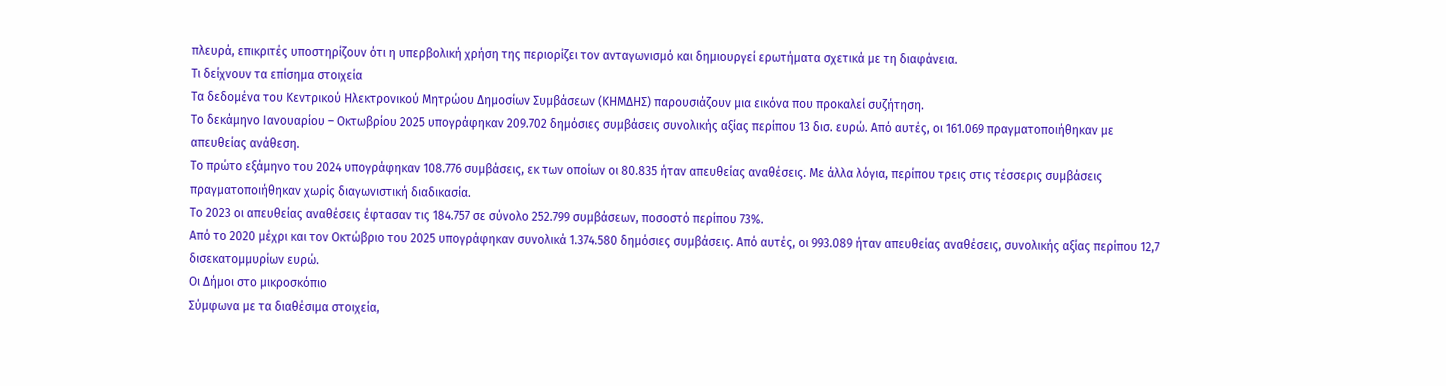πλευρά, επικριτές υποστηρίζουν ότι η υπερβολική χρήση της περιορίζει τον ανταγωνισμό και δημιουργεί ερωτήματα σχετικά με τη διαφάνεια.
Τι δείχνουν τα επίσημα στοιχεία
Τα δεδομένα του Κεντρικού Ηλεκτρονικού Μητρώου Δημοσίων Συμβάσεων (ΚΗΜΔΗΣ) παρουσιάζουν μια εικόνα που προκαλεί συζήτηση.
Το δεκάμηνο Ιανουαρίου – Οκτωβρίου 2025 υπογράφηκαν 209.702 δημόσιες συμβάσεις συνολικής αξίας περίπου 13 δισ. ευρώ. Από αυτές, οι 161.069 πραγματοποιήθηκαν με απευθείας ανάθεση.
Το πρώτο εξάμηνο του 2024 υπογράφηκαν 108.776 συμβάσεις, εκ των οποίων οι 80.835 ήταν απευθείας αναθέσεις. Με άλλα λόγια, περίπου τρεις στις τέσσερις συμβάσεις πραγματοποιήθηκαν χωρίς διαγωνιστική διαδικασία.
Το 2023 οι απευθείας αναθέσεις έφτασαν τις 184.757 σε σύνολο 252.799 συμβάσεων, ποσοστό περίπου 73%.
Από το 2020 μέχρι και τον Οκτώβριο του 2025 υπογράφηκαν συνολικά 1.374.580 δημόσιες συμβάσεις. Από αυτές, οι 993.089 ήταν απευθείας αναθέσεις, συνολικής αξίας περίπου 12,7 δισεκατομμυρίων ευρώ.
Οι Δήμοι στο μικροσκόπιο
Σύμφωνα με τα διαθέσιμα στοιχεία,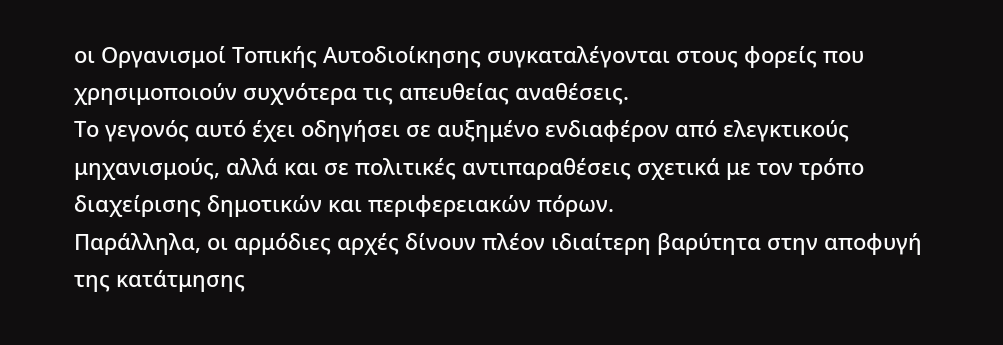οι Οργανισμοί Τοπικής Αυτοδιοίκησης συγκαταλέγονται στους φορείς που χρησιμοποιούν συχνότερα τις απευθείας αναθέσεις.
Το γεγονός αυτό έχει οδηγήσει σε αυξημένο ενδιαφέρον από ελεγκτικούς μηχανισμούς, αλλά και σε πολιτικές αντιπαραθέσεις σχετικά με τον τρόπο διαχείρισης δημοτικών και περιφερειακών πόρων.
Παράλληλα, οι αρμόδιες αρχές δίνουν πλέον ιδιαίτερη βαρύτητα στην αποφυγή της κατάτμησης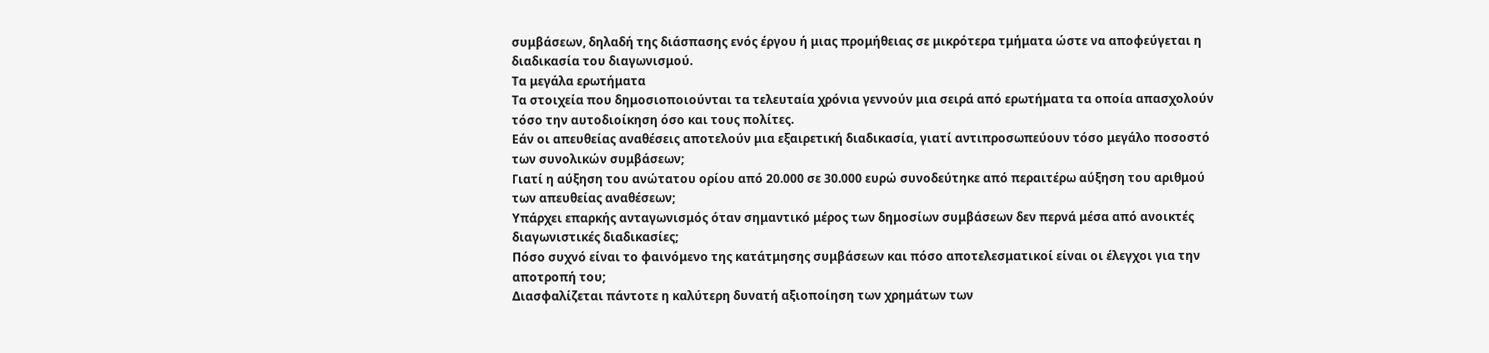συμβάσεων, δηλαδή της διάσπασης ενός έργου ή μιας προμήθειας σε μικρότερα τμήματα ώστε να αποφεύγεται η διαδικασία του διαγωνισμού.
Τα μεγάλα ερωτήματα
Τα στοιχεία που δημοσιοποιούνται τα τελευταία χρόνια γεννούν μια σειρά από ερωτήματα τα οποία απασχολούν τόσο την αυτοδιοίκηση όσο και τους πολίτες.
Εάν οι απευθείας αναθέσεις αποτελούν μια εξαιρετική διαδικασία, γιατί αντιπροσωπεύουν τόσο μεγάλο ποσοστό των συνολικών συμβάσεων;
Γιατί η αύξηση του ανώτατου ορίου από 20.000 σε 30.000 ευρώ συνοδεύτηκε από περαιτέρω αύξηση του αριθμού των απευθείας αναθέσεων;
Υπάρχει επαρκής ανταγωνισμός όταν σημαντικό μέρος των δημοσίων συμβάσεων δεν περνά μέσα από ανοικτές διαγωνιστικές διαδικασίες;
Πόσο συχνό είναι το φαινόμενο της κατάτμησης συμβάσεων και πόσο αποτελεσματικοί είναι οι έλεγχοι για την αποτροπή του;
Διασφαλίζεται πάντοτε η καλύτερη δυνατή αξιοποίηση των χρημάτων των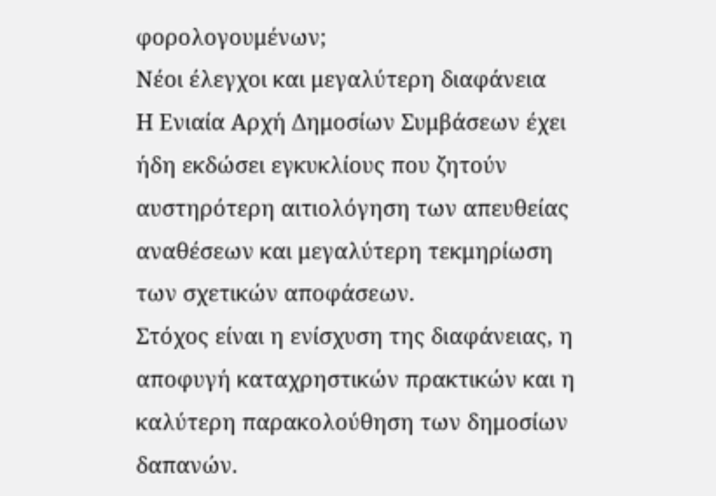φορολογουμένων;
Νέοι έλεγχοι και μεγαλύτερη διαφάνεια
Η Ενιαία Αρχή Δημοσίων Συμβάσεων έχει ήδη εκδώσει εγκυκλίους που ζητούν αυστηρότερη αιτιολόγηση των απευθείας αναθέσεων και μεγαλύτερη τεκμηρίωση των σχετικών αποφάσεων.
Στόχος είναι η ενίσχυση της διαφάνειας, η αποφυγή καταχρηστικών πρακτικών και η καλύτερη παρακολούθηση των δημοσίων δαπανών.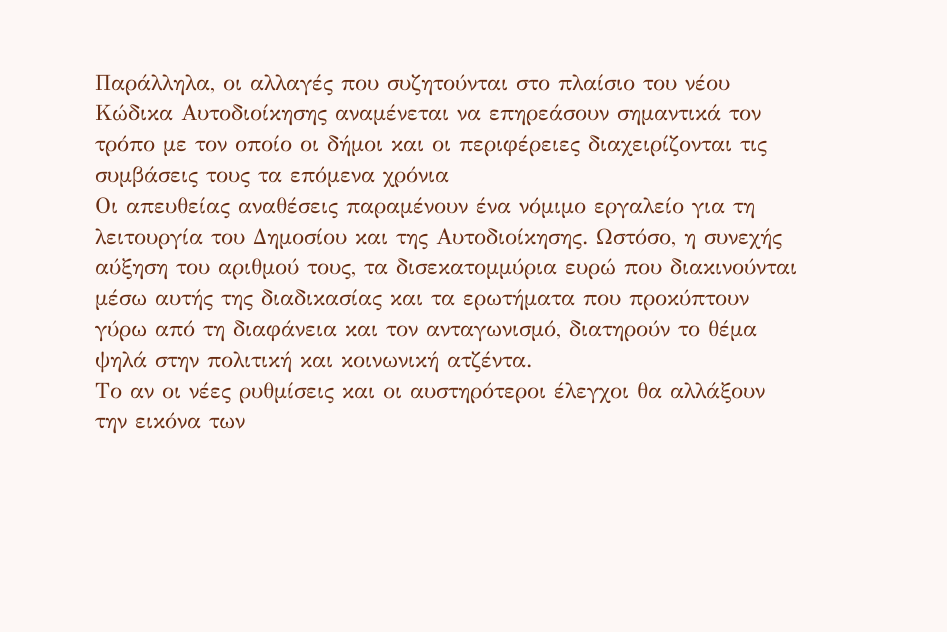Παράλληλα, οι αλλαγές που συζητούνται στο πλαίσιο του νέου Κώδικα Αυτοδιοίκησης αναμένεται να επηρεάσουν σημαντικά τον τρόπο με τον οποίο οι δήμοι και οι περιφέρειες διαχειρίζονται τις συμβάσεις τους τα επόμενα χρόνια
Οι απευθείας αναθέσεις παραμένουν ένα νόμιμο εργαλείο για τη λειτουργία του Δημοσίου και της Αυτοδιοίκησης. Ωστόσο, η συνεχής αύξηση του αριθμού τους, τα δισεκατομμύρια ευρώ που διακινούνται μέσω αυτής της διαδικασίας και τα ερωτήματα που προκύπτουν γύρω από τη διαφάνεια και τον ανταγωνισμό, διατηρούν το θέμα ψηλά στην πολιτική και κοινωνική ατζέντα.
Το αν οι νέες ρυθμίσεις και οι αυστηρότεροι έλεγχοι θα αλλάξουν την εικόνα των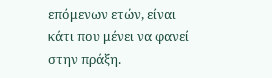επόμενων ετών, είναι κάτι που μένει να φανεί στην πράξη.